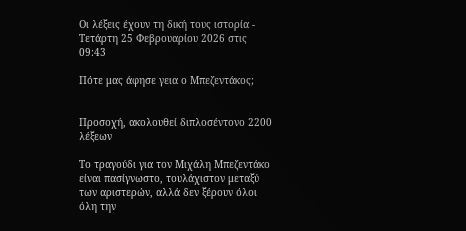Οι λέξεις έχουν τη δική τους ιστορία - Τετάρτη 25 Φεβρουαρίου 2026 στις 09:43

Πότε μας άφησε γεια ο Μπεζεντάκος;


Προσοχή, ακολουθεί διπλοσέντονο 2200 λέξεων

Το τραγούδι για τον Μιχάλη Μπεζεντάκο είναι πασίγνωστο, τουλάχιστον μεταξύ των αριστερών, αλλά δεν ξέρουν όλοι όλη την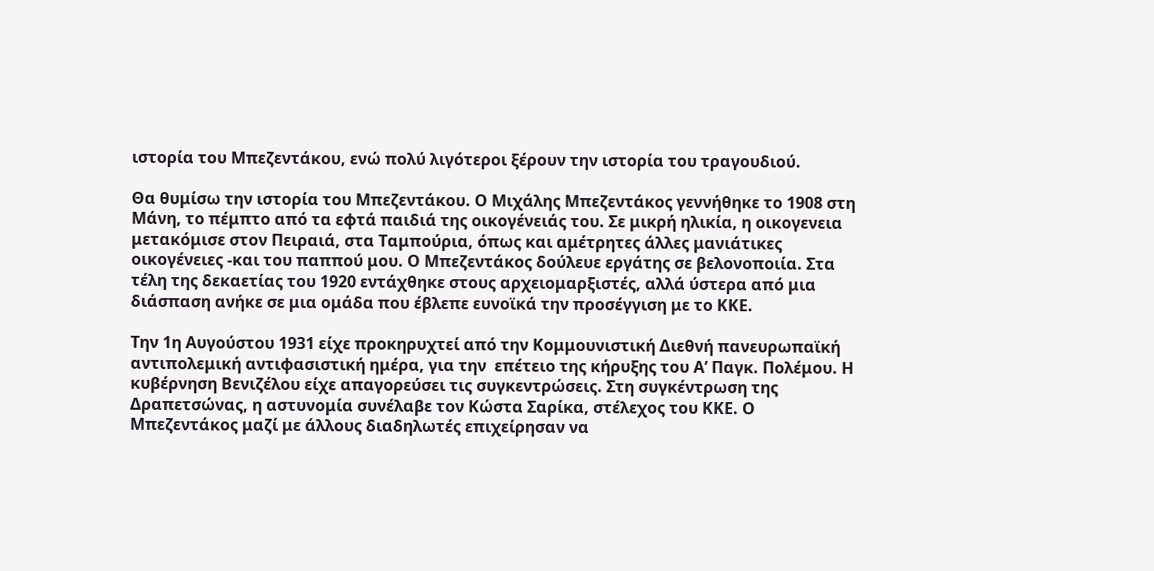ιστορία του Μπεζεντάκου, ενώ πολύ λιγότεροι ξέρουν την ιστορία του τραγουδιού.

Θα θυμίσω την ιστορία του Μπεζεντάκου. Ο Μιχάλης Μπεζεντάκος γεννήθηκε το 1908 στη Μάνη, το πέμπτο από τα εφτά παιδιά της οικογένειάς του. Σε μικρή ηλικία, η οικογενεια μετακόμισε στον Πειραιά, στα Ταμπούρια, όπως και αμέτρητες άλλες μανιάτικες οικογένειες -και του παππού μου. Ο Μπεζεντάκος δούλευε εργάτης σε βελονοποιία. Στα τέλη της δεκαετίας του 1920 εντάχθηκε στους αρχειομαρξιστές, αλλά ύστερα από μια διάσπαση ανήκε σε μια ομάδα που έβλεπε ευνοϊκά την προσέγγιση με το ΚΚΕ.

Την 1η Αυγούστου 1931 είχε προκηρυχτεί από την Κομμουνιστική Διεθνή πανευρωπαϊκή αντιπολεμική αντιφασιστική ημέρα, για την  επέτειο της κήρυξης του Α’ Παγκ. Πολέμου. Η κυβέρνηση Βενιζέλου είχε απαγορεύσει τις συγκεντρώσεις. Στη συγκέντρωση της Δραπετσώνας, η αστυνομία συνέλαβε τον Κώστα Σαρίκα, στέλεχος του ΚΚΕ. Ο Μπεζεντάκος μαζί με άλλους διαδηλωτές επιχείρησαν να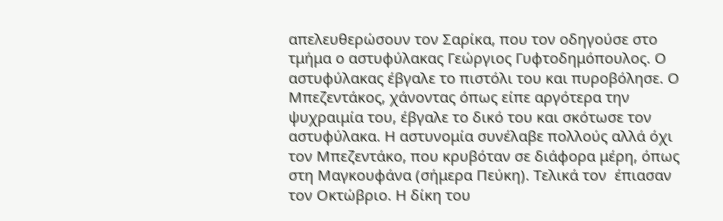απελευθερώσουν τον Σαρίκα, που τον οδηγούσε στο τμήμα ο αστυφύλακας Γεώργιος Γυφτοδημόπουλος. Ο αστυφύλακας έβγαλε το πιστόλι του και πυροβόλησε. Ο Μπεζεντάκος, χάνοντας όπως είπε αργότερα την ψυχραιμία του, έβγαλε το δικό του και σκότωσε τον αστυφύλακα. Η αστυνομία συνέλαβε πολλούς αλλά όχι τον Μπεζεντάκο, που κρυβόταν σε διάφορα μέρη, όπως στη Μαγκουφάνα (σήμερα Πεύκη). Τελικά τον  έπιασαν τον Οκτώβριο. Η δίκη του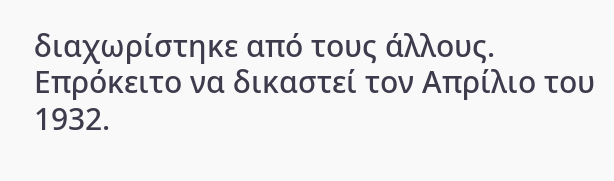διαχωρίστηκε από τους άλλους. Επρόκειτο να δικαστεί τον Απρίλιο του 1932.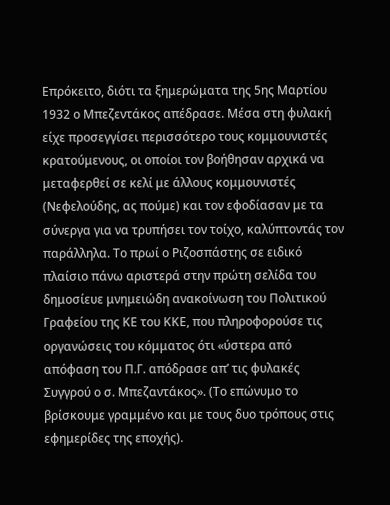Επρόκειτο, διότι τα ξημερώματα της 5ης Μαρτίου 1932 ο Μπεζεντάκος απέδρασε. Μέσα στη φυλακή είχε προσεγγίσει περισσότερο τους κομμουνιστές κρατούμενους, οι οποίοι τον βοήθησαν αρχικά να μεταφερθεί σε κελί με άλλους κομμουνιστές (Νεφελούδης, ας πούμε) και τον εφοδίασαν με τα σύνεργα για να τρυπήσει τον τοίχο, καλύπτοντάς τον  παράλληλα. Το πρωί ο Ριζοσπάστης σε ειδικό πλαίσιο πάνω αριστερά στην πρώτη σελίδα του δημοσίευε μνημειώδη ανακοίνωση του Πολιτικού Γραφείου της ΚΕ του ΚΚΕ, που πληροφορούσε τις οργανώσεις του κόμματος ότι «ύστερα από απόφαση του Π.Γ. απόδρασε απ’ τις φυλακές Συγγρού ο σ. Μπεζαντάκος». (Το επώνυμο το βρίσκουμε γραμμένο και με τους δυο τρόπους στις  εφημερίδες της εποχής).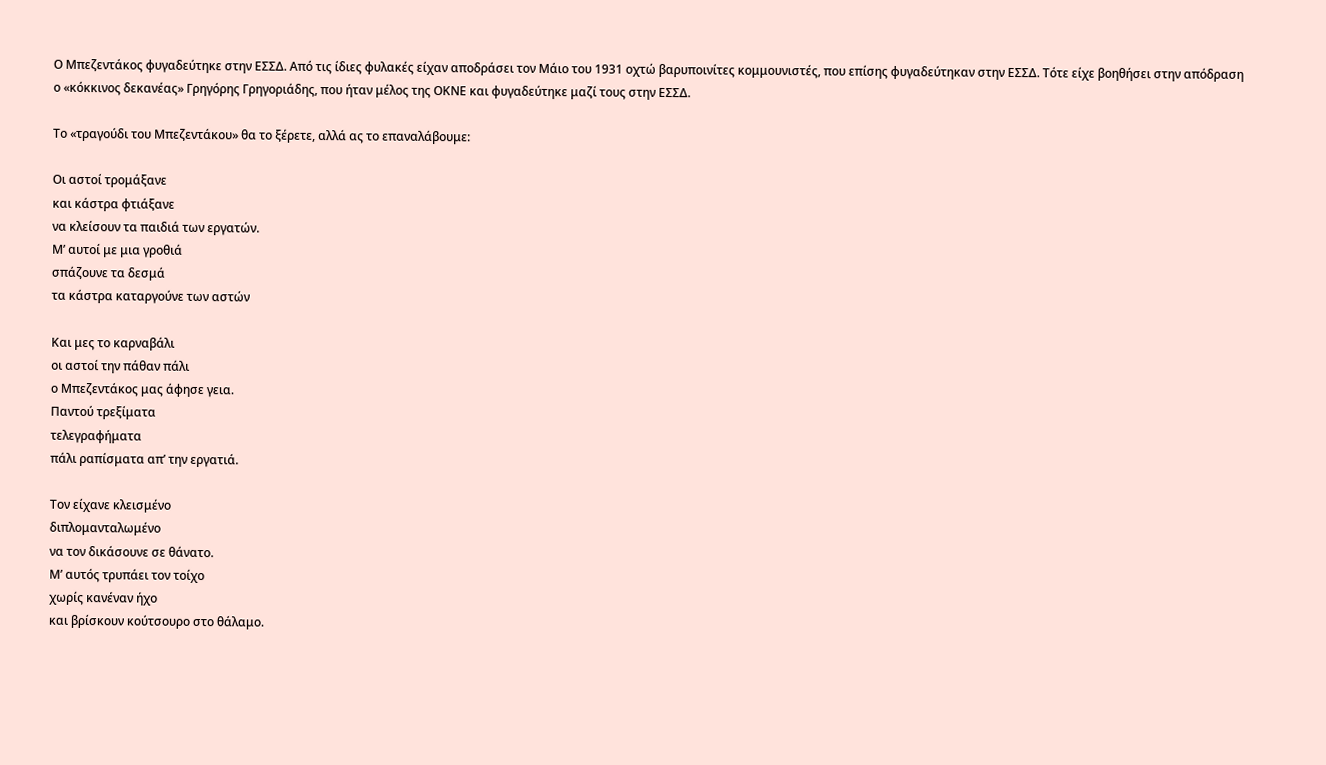Ο Μπεζεντάκος φυγαδεύτηκε στην ΕΣΣΔ. Από τις ίδιες φυλακές είχαν αποδράσει τον Μάιο του 1931 οχτώ βαρυποινίτες κομμουνιστές, που επίσης φυγαδεύτηκαν στην ΕΣΣΔ. Τότε είχε βοηθήσει στην απόδραση ο «κόκκινος δεκανέας» Γρηγόρης Γρηγοριάδης, που ήταν μέλος της ΟΚΝΕ και φυγαδεύτηκε μαζί τους στην ΕΣΣΔ.

Το «τραγούδι του Μπεζεντάκου» θα το ξέρετε, αλλά ας το επαναλάβουμε:

Οι αστοί τρομάξανε
και κάστρα φτιάξανε
να κλείσουν τα παιδιά των εργατών.
Μ’ αυτοί με μια γροθιά
σπάζουνε τα δεσμά
τα κάστρα καταργούνε των αστών

Και μες το καρναβάλι
οι αστοί την πάθαν πάλι
ο Μπεζεντάκος μας άφησε γεια.
Παντού τρεξίματα
τελεγραφήματα
πάλι ραπίσματα απ’ την εργατιά.

Τον είχανε κλεισμένο
διπλομανταλωμένο
να τον δικάσουνε σε θάνατο.
Μ’ αυτός τρυπάει τον τοίχο
χωρίς κανέναν ήχο
και βρίσκουν κούτσουρο στο θάλαμο.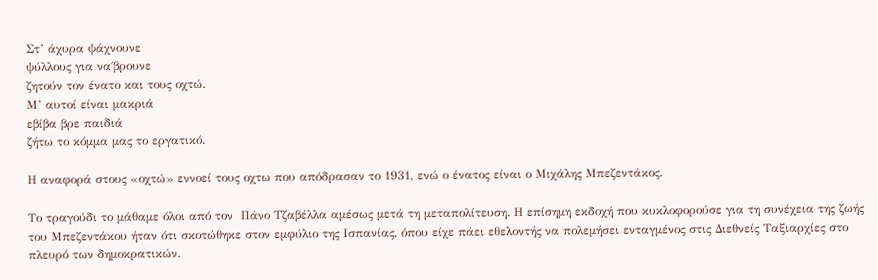Στ’ άχυρα ψάχνουνε
ψύλλους για να΄βρουνε
ζητούν τον ένατο και τους οχτώ.
Μ’ αυτοί είναι μακριά
εβίβα βρε παιδιά
ζήτω το κόμμα μας το εργατικό.

Η αναφορά στους «οχτώ» εννοεί τους οχτω που απόδρασαν το 1931, ενώ ο ένατος είναι ο Μιχάλης Μπεζεντάκος.

Το τραγούδι το μάθαμε όλοι από τον  Πάνο Τζαβέλλα αμέσως μετά τη μεταπολίτευση. Η επίσημη εκδοχή που κυκλοφορούσε για τη συνέχεια της ζωής του Μπεζεντάκου ήταν ότι σκοτώθηκε στον εμφύλιο της Ισπανίας, όπου είχε πάει εθελοντής να πολεμήσει ενταγμένος στις Διεθνείς Ταξιαρχίες στο πλευρό των δημοκρατικών.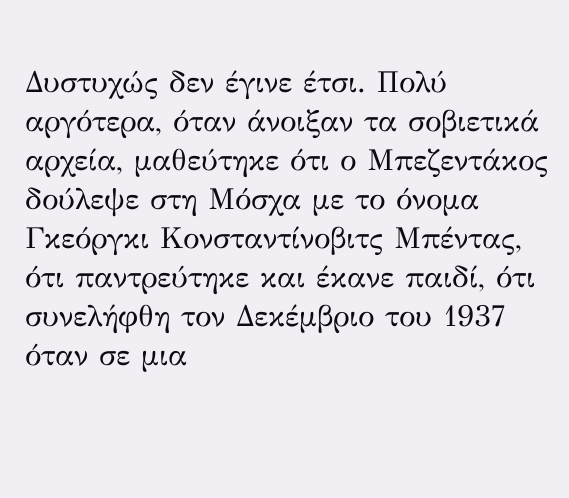Δυστυχώς δεν έγινε έτσι. Πολύ αργότερα, όταν άνοιξαν τα σοβιετικά αρχεία, μαθεύτηκε ότι ο Μπεζεντάκος δούλεψε στη Μόσχα με το όνομα Γκεόργκι Κονσταντίνοβιτς Μπέντας,  ότι παντρεύτηκε και έκανε παιδί, ότι συνελήφθη τον Δεκέμβριο του 1937 όταν σε μια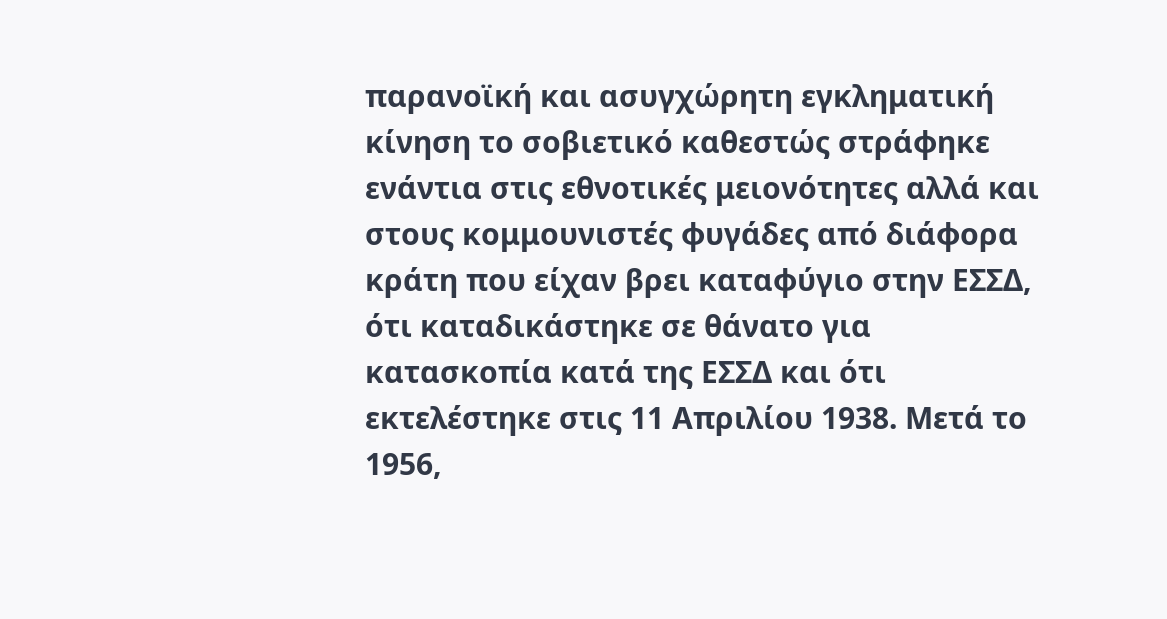παρανοϊκή και ασυγχώρητη εγκληματική κίνηση το σοβιετικό καθεστώς στράφηκε ενάντια στις εθνοτικές μειονότητες αλλά και στους κομμουνιστές φυγάδες από διάφορα κράτη που είχαν βρει καταφύγιο στην ΕΣΣΔ, ότι καταδικάστηκε σε θάνατο για κατασκοπία κατά της ΕΣΣΔ και ότι εκτελέστηκε στις 11 Απριλίου 1938. Μετά το 1956,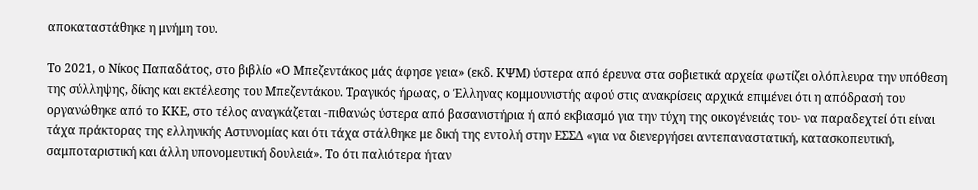αποκαταστάθηκε η μνήμη του.

Το 2021, ο Νίκος Παπαδάτος, στο βιβλίο «Ο Μπεζεντάκος μάς άφησε γεια» (εκδ. ΚΨΜ) ύστερα από έρευνα στα σοβιετικά αρχεία φωτίζει ολόπλευρα την υπόθεση της σύλληψης, δίκης και εκτέλεσης του Μπεζεντάκου. Τραγικός ήρωας, ο Έλληνας κομμουνιστής αφού στις ανακρίσεις αρχικά επιμένει ότι η απόδρασή του οργανώθηκε από το ΚΚΕ, στο τέλος αναγκάζεται -πιθανώς ύστερα από βασανιστήρια ή από εκβιασμό για την τύχη της οικογένειάς του- να παραδεχτεί ότι είναι τάχα πράκτορας της ελληνικής Αστυνομίας και ότι τάχα στάλθηκε με δική της εντολή στην ΕΣΣΔ «για να διενεργήσει αντεπαναστατική, κατασκοπευτική, σαμποταριστική και άλλη υπονομευτική δουλειά». Το ότι παλιότερα ήταν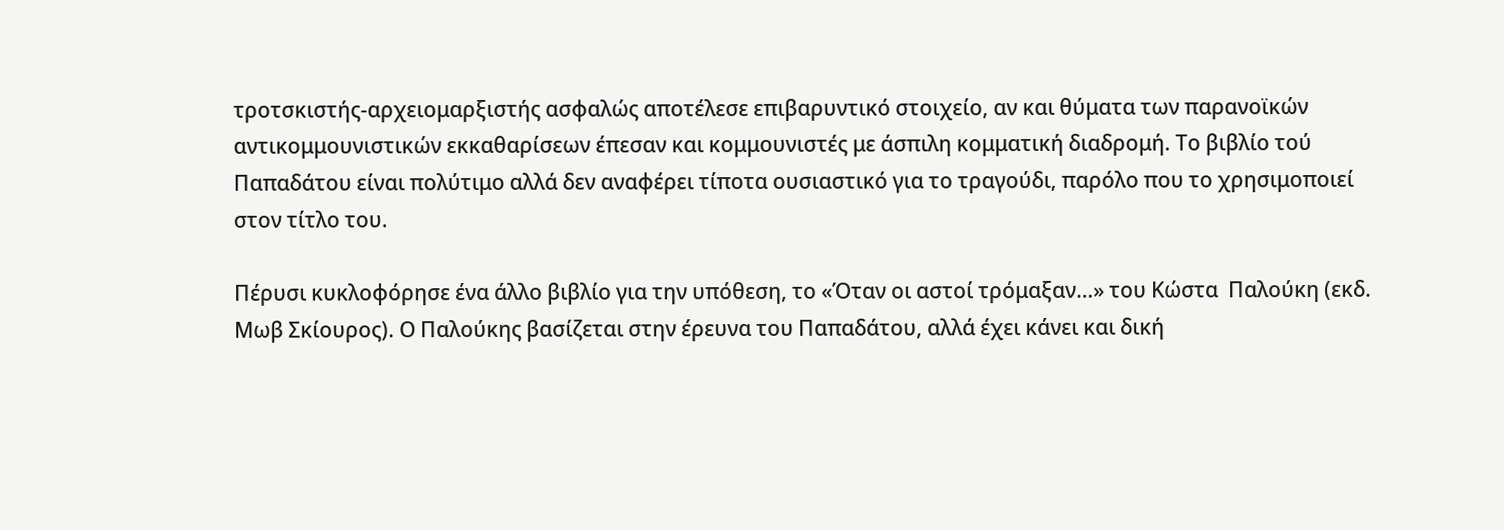τροτσκιστής-αρχειομαρξιστής ασφαλώς αποτέλεσε επιβαρυντικό στοιχείο, αν και θύματα των παρανοϊκών αντικομμουνιστικών εκκαθαρίσεων έπεσαν και κομμουνιστές με άσπιλη κομματική διαδρομή. Το βιβλίο τού Παπαδάτου είναι πολύτιμο αλλά δεν αναφέρει τίποτα ουσιαστικό για το τραγούδι, παρόλο που το χρησιμοποιεί στον τίτλο του.

Πέρυσι κυκλοφόρησε ένα άλλο βιβλίο για την υπόθεση, το «Όταν οι αστοί τρόμαξαν…» του Κώστα  Παλούκη (εκδ. Μωβ Σκίουρος). Ο Παλούκης βασίζεται στην έρευνα του Παπαδάτου, αλλά έχει κάνει και δική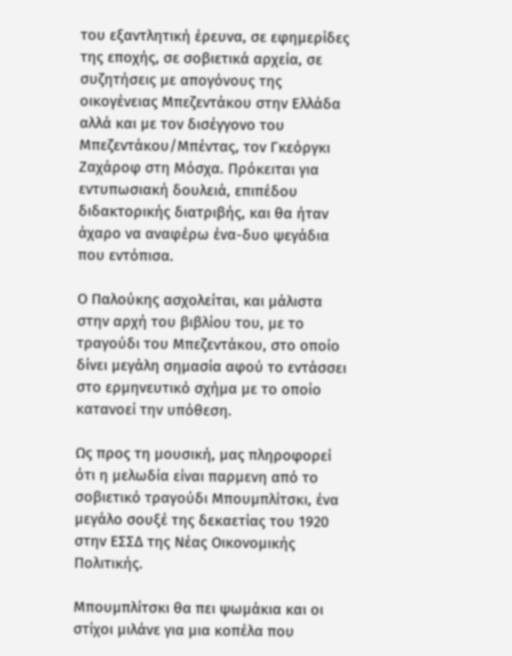του εξαντλητική έρευνα, σε εφημερίδες της εποχής, σε σοβιετικά αρχεία, σε συζητήσεις με απογόνους της οικογένειας Μπεζεντάκου στην Ελλάδα αλλά και με τον δισέγγονο του Μπεζεντάκου/Μπέντας, τον Γκεόργκι Ζαχάροφ στη Μόσχα. Πρόκειται για εντυπωσιακή δουλειά, επιπέδου διδακτορικής διατριβής, και θα ήταν άχαρο να αναφέρω ένα-δυο ψεγάδια που εντόπισα.

Ο Παλούκης ασχολείται, και μάλιστα στην αρχή του βιβλίου του, με το τραγούδι του Μπεζεντάκου, στο οποίο δίνει μεγάλη σημασία αφού το εντάσσει στο ερμηνευτικό σχήμα με το οποίο κατανοεί την υπόθεση.

Ως προς τη μουσική, μας πληροφορεί ότι η μελωδία είναι παρμενη από το σοβιετικό τραγούδι Μπουμπλίτσκι, ένα μεγάλο σουξέ της δεκαετίας του 1920 στην ΕΣΣΔ της Νέας Οικονομικής Πολιτικής.

Μπουμπλίτσκι θα πει ψωμάκια και οι στίχοι μιλάνε για μια κοπέλα που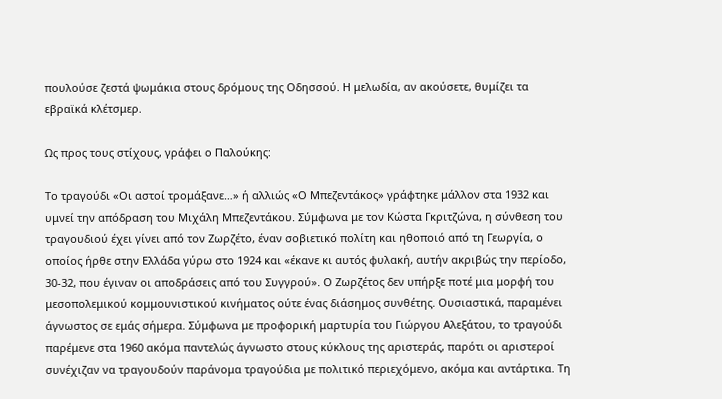πουλούσε ζεστά ψωμάκια στους δρόμους της Οδησσού. Η μελωδία, αν ακούσετε, θυμίζει τα εβραϊκά κλέτσμερ.

Ως προς τους στίχους, γράφει ο Παλούκης:

Το τραγούδι «Οι αστοί τρομάξανε…» ή αλλιώς «Ο Μπεζεντάκος» γράφτηκε μάλλον στα 1932 και υμνεί την απόδραση του Μιχάλη Μπεζεντάκου. Σύμφωνα με τον Κώστα Γκριτζώνα, η σύνθεση του τραγουδιού έχει γίνει από τον Ζωρζέτο, έναν σοβιετικό πολίτη και ηθοποιό από τη Γεωργία, ο οποίος ήρθε στην Ελλάδα γύρω στο 1924 και «έκανε κι αυτός φυλακή, αυτήν ακριβώς την περίοδο, 30-32, που έγιναν οι αποδράσεις από του Συγγρού». Ο Ζωρζέτος δεν υπήρξε ποτέ μια μορφή του μεσοπολεμικού κομμουνιστικού κινήματος ούτε ένας διάσημος συνθέτης. Ουσιαστικά, παραμένει άγνωστος σε εμάς σήμερα. Σύμφωνα με προφορική μαρτυρία του Γιώργου Αλεξάτου, το τραγούδι  παρέμενε στα 1960 ακόμα παντελώς άγνωστο στους κύκλους της αριστεράς, παρότι οι αριστεροί συνέχιζαν να τραγουδούν παράνομα τραγούδια με πολιτικό περιεχόμενο, ακόμα και αντάρτικα. Τη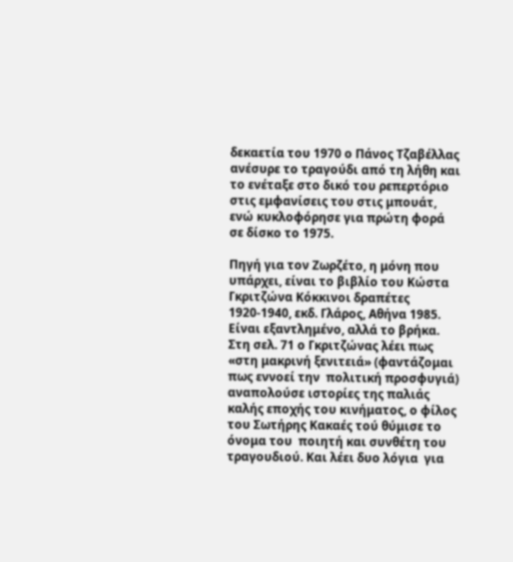δεκαετία του 1970 ο Πάνος Τζαβέλλας ανέσυρε το τραγούδι από τη λήθη και το ενέταξε στο δικό του ρεπερτόριο στις εμφανίσεις του στις μπουάτ, ενώ κυκλοφόρησε για πρώτη φορά σε δίσκο το 1975.

Πηγή για τον Ζωρζέτο, η μόνη που υπάρχει, είναι το βιβλίο του Κώστα Γκριτζώνα Κόκκινοι δραπέτες 1920-1940, εκδ. Γλάρος, Αθήνα 1985. Είναι εξαντλημένο, αλλά το βρήκα. Στη σελ. 71 ο Γκριτζώνας λέει πως «στη μακρινή ξενιτειά» (φαντάζομαι πως εννοεί την  πολιτική προσφυγιά) αναπολούσε ιστορίες της παλιάς καλής εποχής του κινήματος, ο φίλος του Σωτήρης Κακαές τού θύμισε το όνομα του  ποιητή και συνθέτη του τραγουδιού. Και λέει δυο λόγια  για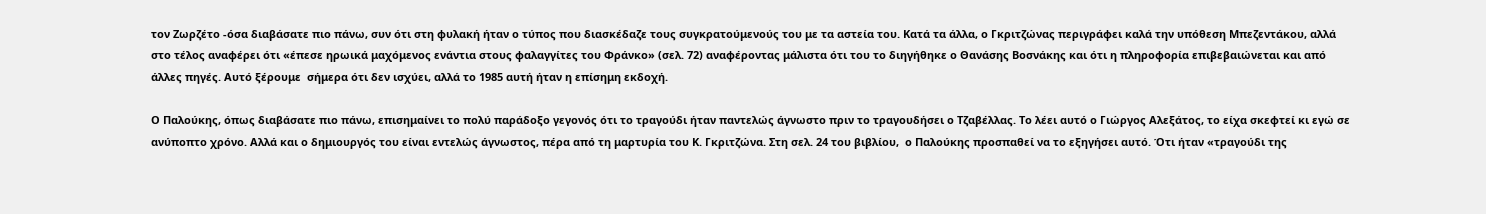τον Ζωρζέτο -όσα διαβάσατε πιο πάνω, συν ότι στη φυλακή ήταν ο τύπος που διασκέδαζε τους συγκρατούμενούς του με τα αστεία του. Κατά τα άλλα, ο Γκριτζώνας περιγράφει καλά την υπόθεση Μπεζεντάκου, αλλά στο τέλος αναφέρει ότι «έπεσε ηρωικά μαχόμενος ενάντια στους φαλαγγίτες του Φράνκο» (σελ. 72) αναφέροντας μάλιστα ότι του το διηγήθηκε ο Θανάσης Βοσνάκης και ότι η πληροφορία επιβεβαιώνεται και από άλλες πηγές. Αυτό ξέρουμε  σήμερα ότι δεν ισχύει, αλλά το 1985 αυτή ήταν η επίσημη εκδοχή.

Ο Παλούκης, όπως διαβάσατε πιο πάνω, επισημαίνει το πολύ παράδοξο γεγονός ότι το τραγούδι ήταν παντελώς άγνωστο πριν το τραγουδήσει ο Τζαβέλλας. Το λέει αυτό ο Γιώργος Αλεξάτος, το είχα σκεφτεί κι εγώ σε ανύποπτο χρόνο. Αλλά και ο δημιουργός του είναι εντελώς άγνωστος, πέρα από τη μαρτυρία του Κ. Γκριτζώνα. Στη σελ. 24 του βιβλίου,  ο Παλούκης προσπαθεί να το εξηγήσει αυτό. Ότι ήταν «τραγούδι της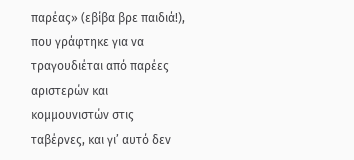παρέας» (εβίβα βρε παιδιά!), που γράφτηκε για να τραγουδιέται από παρέες αριστερών και κομμουνιστών στις ταβέρνες, και γι’ αυτό δεν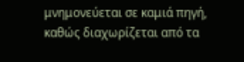μνημονεύεται σε καμιά πηγή, καθώς διαχωρίζεται από τα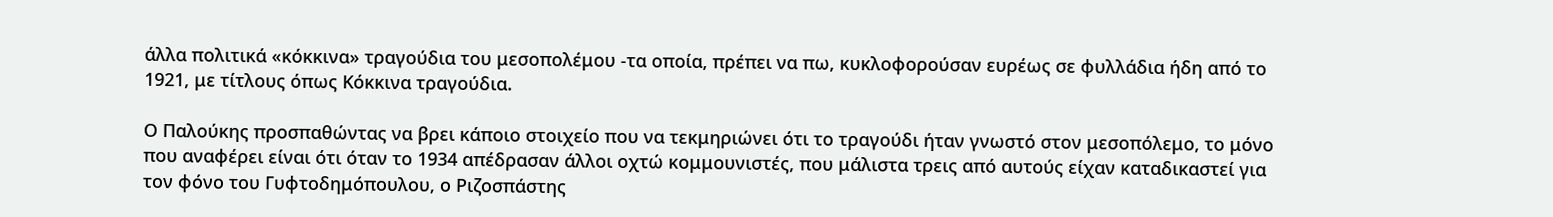άλλα πολιτικά «κόκκινα» τραγούδια του μεσοπολέμου -τα οποία, πρέπει να πω, κυκλοφορούσαν ευρέως σε φυλλάδια ήδη από το 1921, με τίτλους όπως Κόκκινα τραγούδια.

Ο Παλούκης προσπαθώντας να βρει κάποιο στοιχείο που να τεκμηριώνει ότι το τραγούδι ήταν γνωστό στον μεσοπόλεμο, το μόνο που αναφέρει είναι ότι όταν το 1934 απέδρασαν άλλοι οχτώ κομμουνιστές, που μάλιστα τρεις από αυτούς είχαν καταδικαστεί για τον φόνο του Γυφτοδημόπουλου, ο Ριζοσπάστης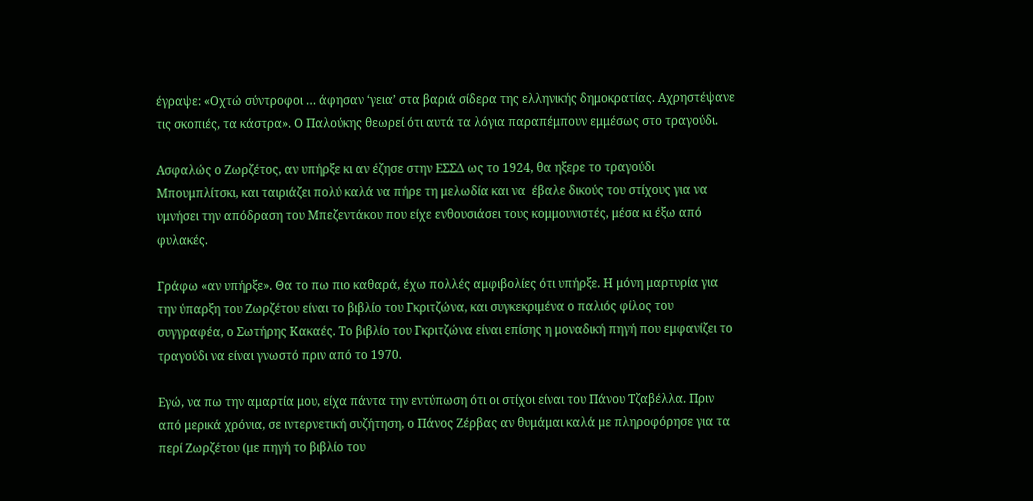έγραψε: «Οχτώ σύντροφοι … άφησαν ‘γεια’ στα βαριά σίδερα της ελληνικής δημοκρατίας. Αχρηστέψανε τις σκοπιές, τα κάστρα». Ο Παλούκης θεωρεί ότι αυτά τα λόγια παραπέμπουν εμμέσως στο τραγούδι.

Ασφαλώς ο Ζωρζέτος, αν υπήρξε κι αν έζησε στην ΕΣΣΔ ως το 1924, θα ηξερε το τραγούδι Μπουμπλίτσκι, και ταιριάζει πολύ καλά να πήρε τη μελωδία και να  έβαλε δικούς του στίχους για να υμνήσει την απόδραση του Μπεζεντάκου που είχε ενθουσιάσει τους κομμουνιστές, μέσα κι έξω από φυλακές.

Γράφω «αν υπήρξε». Θα το πω πιο καθαρά, έχω πολλές αμφιβολίες ότι υπήρξε. Η μόνη μαρτυρία για την ύπαρξη του Ζωρζέτου είναι το βιβλίο του Γκριτζώνα, και συγκεκριμένα ο παλιός φίλος του συγγραφέα, ο Σωτήρης Κακαές. Το βιβλίο του Γκριτζώνα είναι επίσης η μοναδική πηγή που εμφανίζει το τραγούδι να είναι γνωστό πριν από το 1970.

Εγώ, να πω την αμαρτία μου, είχα πάντα την εντύπωση ότι οι στίχοι είναι του Πάνου Τζαβέλλα. Πριν από μερικά χρόνια, σε ιντερνετική συζήτηση, ο Πάνος Ζέρβας αν θυμάμαι καλά με πληροφόρησε για τα περί Ζωρζέτου (με πηγή το βιβλίο του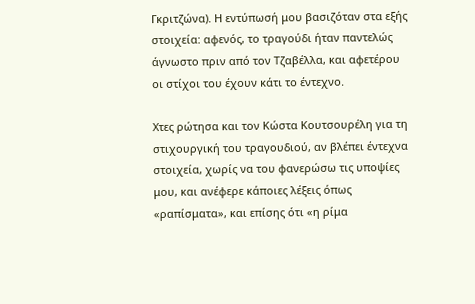Γκριτζώνα). Η εντύπωσή μου βασιζόταν στα εξής στοιχεία: αφενός, το τραγούδι ήταν παντελώς άγνωστο πριν από τον Τζαβέλλα, και αφετέρου οι στίχοι του έχουν κάτι το έντεχνο.

Χτες ρώτησα και τον Κώστα Κουτσουρέλη για τη στιχουργική του τραγουδιού, αν βλέπει έντεχνα στοιχεία, χωρίς να του φανερώσω τις υποψίες μου, και ανέφερε κάποιες λέξεις όπως «ραπίσματα», και επίσης ότι «η ρίμα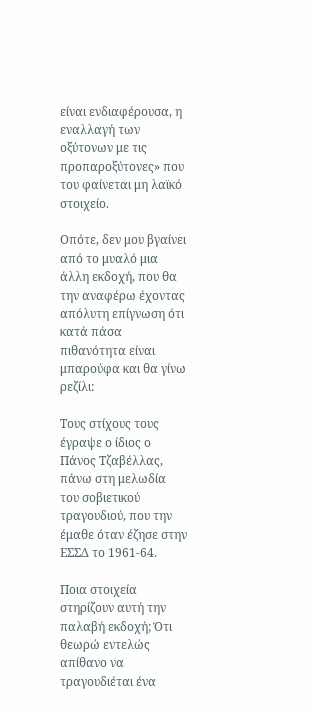είναι ενδιαφέρουσα, η εναλλαγή των οξύτονων με τις προπαροξύτονες» που του φαίνεται μη λαϊκό στοιχείο.

Οπότε, δεν μου βγαίνει από το μυαλό μια άλλη εκδοχή, που θα την αναφέρω έχοντας απόλυτη επίγνωση ότι κατά πάσα πιθανότητα είναι μπαρούφα και θα γίνω ρεζίλι:

Τους στίχους τους έγραψε ο ίδιος ο Πάνος Τζαβέλλας, πάνω στη μελωδία του σοβιετικού τραγουδιού, που την έμαθε όταν έζησε στην ΕΣΣΔ το 1961-64.

Ποια στοιχεία στηρίζουν αυτή την παλαβή εκδοχή; Ότι θεωρώ εντελώς απίθανο να τραγουδιέται ένα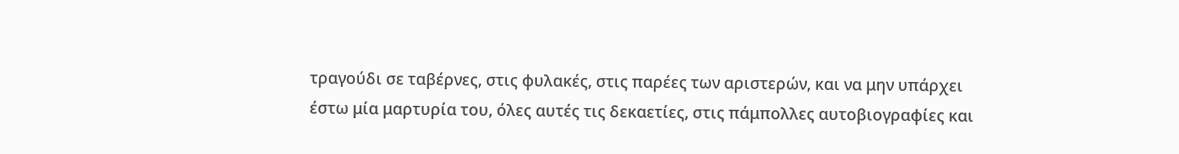τραγούδι σε ταβέρνες, στις φυλακές, στις παρέες των αριστερών, και να μην υπάρχει έστω μία μαρτυρία του, όλες αυτές τις δεκαετίες, στις πάμπολλες αυτοβιογραφίες και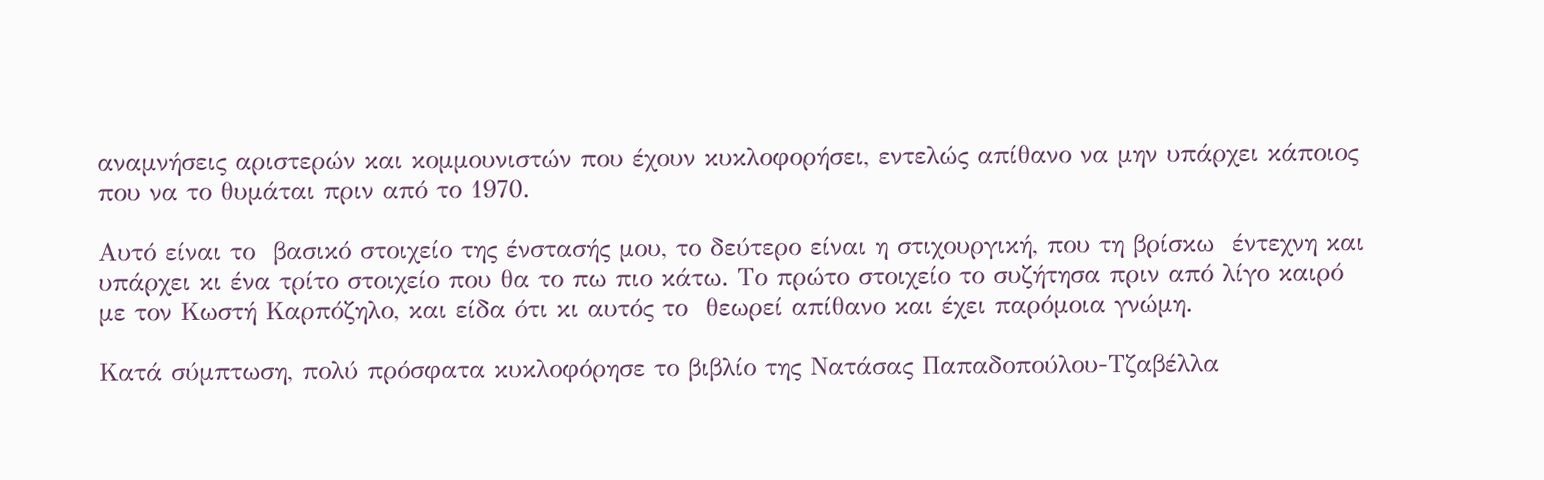αναμνήσεις αριστερών και κομμουνιστών που έχουν κυκλοφορήσει, εντελώς απίθανο να μην υπάρχει κάποιος που να το θυμάται πριν από το 1970.

Αυτό είναι το  βασικό στοιχείο της ένστασής μου, το δεύτερο είναι η στιχουργική, που τη βρίσκω  έντεχνη και υπάρχει κι ένα τρίτο στοιχείο που θα το πω πιο κάτω. Το πρώτο στοιχείο το συζήτησα πριν από λίγο καιρό με τον Κωστή Καρπόζηλο, και είδα ότι κι αυτός το  θεωρεί απίθανο και έχει παρόμοια γνώμη.

Κατά σύμπτωση, πολύ πρόσφατα κυκλοφόρησε το βιβλίο της Νατάσας Παπαδοπούλου-Τζαβέλλα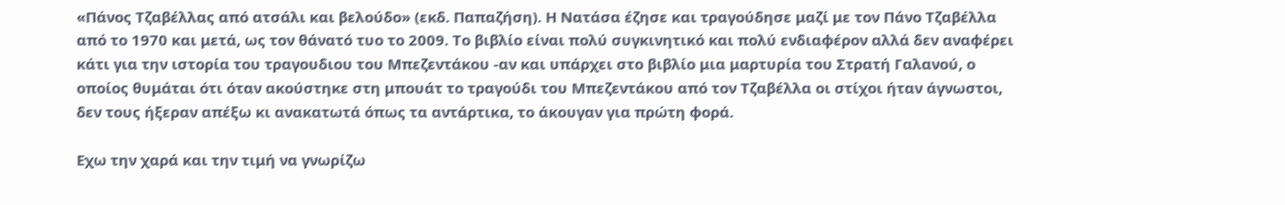«Πάνος Τζαβέλλας από ατσάλι και βελούδο» (εκδ. Παπαζήση). Η Νατάσα έζησε και τραγούδησε μαζί με τον Πάνο Τζαβέλλα από το 1970 και μετά, ως τον θάνατό τυο το 2009. Το βιβλίο είναι πολύ συγκινητικό και πολύ ενδιαφέρον αλλά δεν αναφέρει κάτι για την ιστορία του τραγουδιου του Μπεζεντάκου -αν και υπάρχει στο βιβλίο μια μαρτυρία του Στρατή Γαλανού, ο οποίος θυμάται ότι όταν ακούστηκε στη μπουάτ το τραγούδι του Μπεζεντάκου από τον Τζαβέλλα οι στίχοι ήταν άγνωστοι, δεν τους ήξεραν απέξω κι ανακατωτά όπως τα αντάρτικα, το άκουγαν για πρώτη φορά.

Εχω την χαρά και την τιμή να γνωρίζω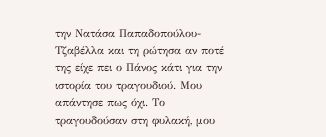την Νατάσα Παπαδοπούλου-Τζαβέλλα και τη ρώτησα αν ποτέ της είχε πει ο Πάνος κάτι για την ιστορία του τραγουδιού. Μου απάντησε πως όχι. Το τραγουδούσαν στη φυλακή, μου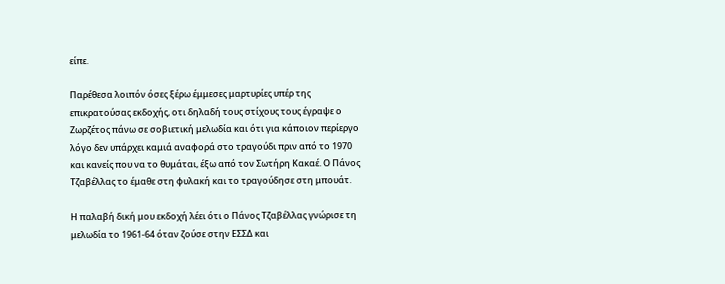είπε.

Παρέθεσα λοιπόν όσες ξέρω έμμεσες μαρτυρίες υπέρ της επικρατούσας εκδοχής, οτι δηλαδή τους στίχους τους έγραψε ο Ζωρζέτος πάνω σε σοβιετική μελωδία και ότι για κάποιον περίεργο λόγο δεν υπάρχει καμιά αναφορά στο τραγούδι πριν από το 1970 και κανείς που να το θυμάται, έξω από τον Σωτήρη Κακαέ. Ο Πάνος Τζαβέλλας το έμαθε στη φυλακή και το τραγούδησε στη μπουάτ.

Η παλαβή δική μου εκδοχή λέει ότι ο Πάνος Τζαβέλλας γνώρισε τη μελωδία το 1961-64 όταν ζούσε στην ΕΣΣΔ και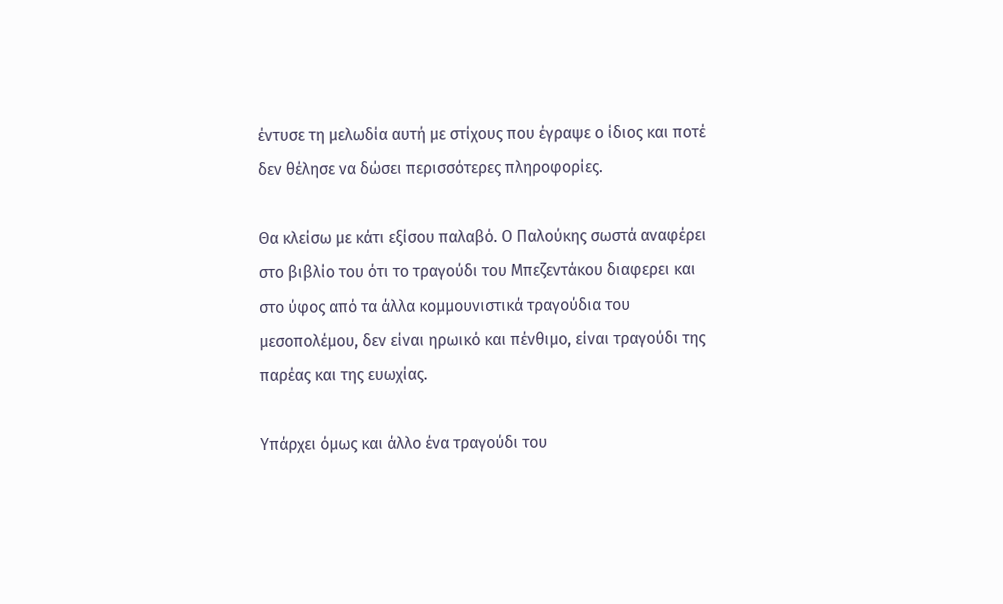έντυσε τη μελωδία αυτή με στίχους που έγραψε ο ίδιος και ποτέ δεν θέλησε να δώσει περισσότερες πληροφορίες.

Θα κλείσω με κάτι εξίσου παλαβό. Ο Παλούκης σωστά αναφέρει στο βιβλίο του ότι το τραγούδι του Μπεζεντάκου διαφερει και στο ύφος από τα άλλα κομμουνιστικά τραγούδια του μεσοπολέμου, δεν είναι ηρωικό και πένθιμο, είναι τραγούδι της  παρέας και της ευωχίας.

Υπάρχει όμως και άλλο ένα τραγούδι του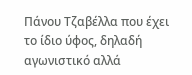Πάνου Τζαβέλλα που έχει το ίδιο ύφος, δηλαδή αγωνιστικό αλλά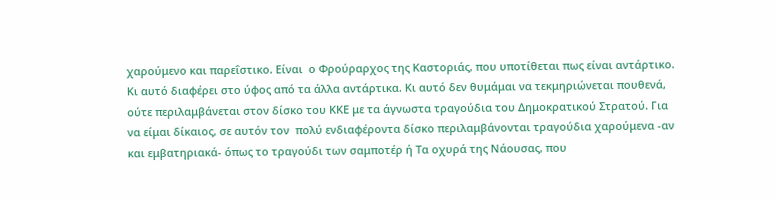χαρούμενο και παρεΐστικο. Είναι  ο Φρούραρχος της Καστοριάς, που υποτίθεται πως είναι αντάρτικο. Κι αυτό διαφέρει στο ύφος από τα άλλα αντάρτικα. Κι αυτό δεν θυμάμαι να τεκμηριώνεται πουθενά, ούτε περιλαμβάνεται στον δίσκο του ΚΚΕ με τα άγνωστα τραγούδια του Δημοκρατικού Στρατού. Για να είμαι δίκαιος, σε αυτόν τον  πολύ ενδιαφέροντα δίσκο περιλαμβάνονται τραγούδια χαρούμενα -αν και εμβατηριακά- όπως το τραγούδι των σαμποτέρ ή Τα οχυρά της Νάουσας, που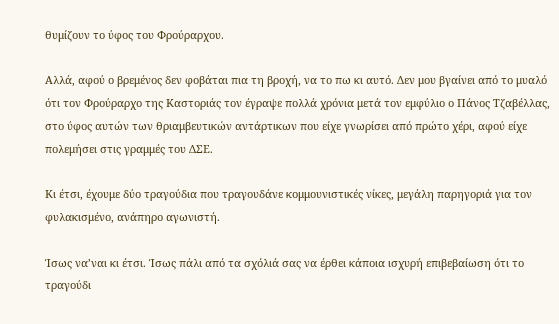θυμίζουν το ύφος του Φρούραρχου.

Αλλά, αφού ο βρεμένος δεν φοβάται πια τη βροχή, να το πω κι αυτό. Δεν μου βγαίνει από το μυαλό ότι τον Φρούραρχο της Καστοριάς τον έγραψε πολλά χρόνια μετά τον εμφύλιο ο Πάνος Τζαβέλλας, στο ύφος αυτών των θριαμβευτικών αντάρτικων που είχε γνωρίσει από πρώτο χέρι, αφού είχε πολεμήσει στις γραμμές του ΔΣΕ.

Κι έτσι, έχουμε δύο τραγούδια που τραγουδάνε κομμουνιστικές νίκες, μεγάλη παρηγοριά για τον φυλακισμένο, ανάπηρο αγωνιστή.

Ίσως να’ναι κι έτσι. Ίσως πάλι από τα σχόλιά σας να έρθει κάποια ισχυρή επιβεβαίωση ότι το τραγούδι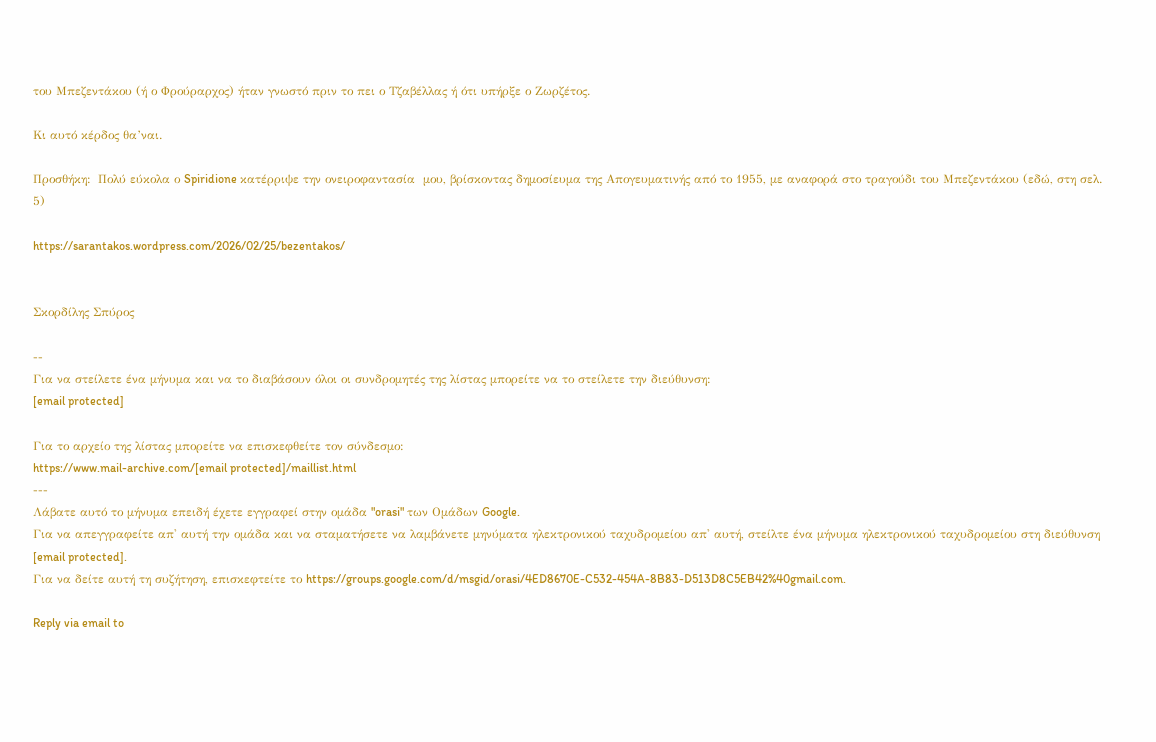του Μπεζεντάκου (ή ο Φρούραρχος) ήταν γνωστό πριν το πει ο Τζαβέλλας ή ότι υπήρξε ο Ζωρζέτος.

Κι αυτό κέρδος θα’ναι.

Προσθήκη:  Πολύ εύκολα ο Spiridione κατέρριψε την ονειροφαντασία  μου, βρίσκοντας δημοσίευμα της Απογευματινής από το 1955, με αναφορά στο τραγούδι του Μπεζεντάκου (εδώ, στη σελ. 5)

https://sarantakos.wordpress.com/2026/02/25/bezentakos/


Σκορδίλης Σπύρος

--
Για να στείλετε ένα μήνυμα και να το διαβάσουν όλοι οι συνδρομητές της λίστας μπορείτε να το στείλετε την διεύθυνση:
[email protected]

Για το αρχείο της λίστας μπορείτε να επισκεφθείτε τον σύνδεσμο:
https://www.mail-archive.com/[email protected]/maillist.html
---
Λάβατε αυτό το μήνυμα επειδή έχετε εγγραφεί στην ομάδα "orasi" των Ομάδων Google.
Για να απεγγραφείτε απ' αυτή την ομάδα και να σταματήσετε να λαμβάνετε μηνύματα ηλεκτρονικού ταχυδρομείου απ' αυτή, στείλτε ένα μήνυμα ηλεκτρονικού ταχυδρομείου στη διεύθυνση [email protected].
Για να δείτε αυτή τη συζήτηση, επισκεφτείτε το https://groups.google.com/d/msgid/orasi/4ED8670E-C532-454A-8B83-D513D8C5EB42%40gmail.com.

Reply via email to